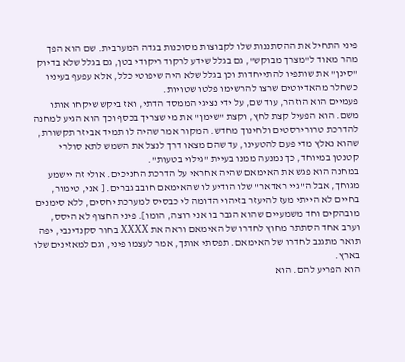פיני התחיל את ההסתננות שלו לקבוצות מסוכנות בגדה המערבית. שם הוא הפך מהר מאוד ל"מצרך מבוקש", גם בגלל שידע לרקוד ריקודי בטן, גם בגלל שלא בדיוק "סינן" את שותפיו להתייחדות וכן בגלל שלא היה שיפוטי כלל, אלא עפעף בעיניו כשחלר מהאדיוטים שרצו להרשימו פלטו שטויות.
פעמיים הוא הוזהר, עוד שם, על ידי נציגי הממסד הדתי, ואז ביקש שיקחו אותו משם. הוא הפעיל קצת לחץ, וקצת "שימן" את מי שצריך בכסף וכך הוא הגיע למחנה להדרכת טרורירסטים ולחינוך מחדש. המקור אמר שהיה לו תמיד אביזר תקשורת, שהוא נאלץ מדי פעם להטעינו, עד שהם מצאו דרך לנצל את השמש לתא סולרי קטנטן במיוחד, כך נמנעה ממנו בעיית "גילוי בטעות".
במחנה הוא פגש את האימאם שהיה אחראי על הדרכת החניכים. אולי זה יישמע מגוחך, אבל ה"גיי ראדאר" שלו הודיע לו שהאימאם חובב גברים. [ אני, טימור, בחיים לא הייתי מעז להיעזר בזיהוי הדומה לי כבסיס למערכת יחסים, ללא סימנים מובהקים וחד משמעיים שהוא הגבר בו אני רוצה, הומו]. פיני החצוף לא היסס, וערב אחד הסתתר מחוץ לחדרו של האימאם וראה את XXXX בחור סקנדינבי, יפה תואר מתגנב לחדרו של האימאם. תפסתי אותך, אמר לעצמו פיני, וגם למאזינים שלו בארץ.
הוא הפריע להם. הוא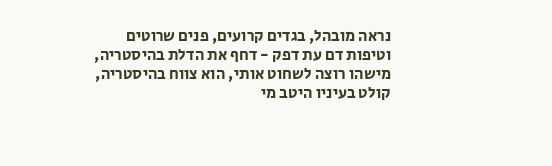נראה מובהל, בגדים קרועים, פנים שרוטים וטיפות דם עת דפק - דחף את הדלת בהיסטריה, מישהו רוצה לשחוט אותי, הוא צווח בהיסטריה, קולט בעיניו היטב מי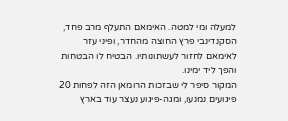למעלה ומי למטה. האימאם התעלף מרב פחד, הסקנדינבי פרץ החוצה מהחדר, ופיני עזר לאימאם לחזור לעשתונותיו. הבטיח לו הבטחות והפך ליד ימינו.
המקור סיפר לי שבזכות הרומאן הזה לפחות 20 פיגועים נמנעו, ומגה-פיגוע נעצר עוד בארץ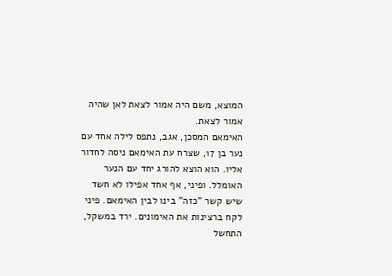המוצא, משם היה אמור לצאת לאן שהיה אמור לצאת.
האימאם המסכן, אגב, נתפס לילה אחד עם נער בן 17, שצרח עת האימאם ניסה לחדור אליו. הוא הוצא להורג יחד עם הנער האומלל. ופיני, אף אחד אפילו לא חשד שיש קשר "כזה" בינו לבין האימאם. פיני לקח ברצינות את האימונים. ירד במשקל, התחשל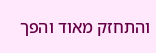והתחזק מאוד והפך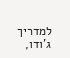למדריך ג'ודו,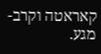קאראטה וקרב-מגע.